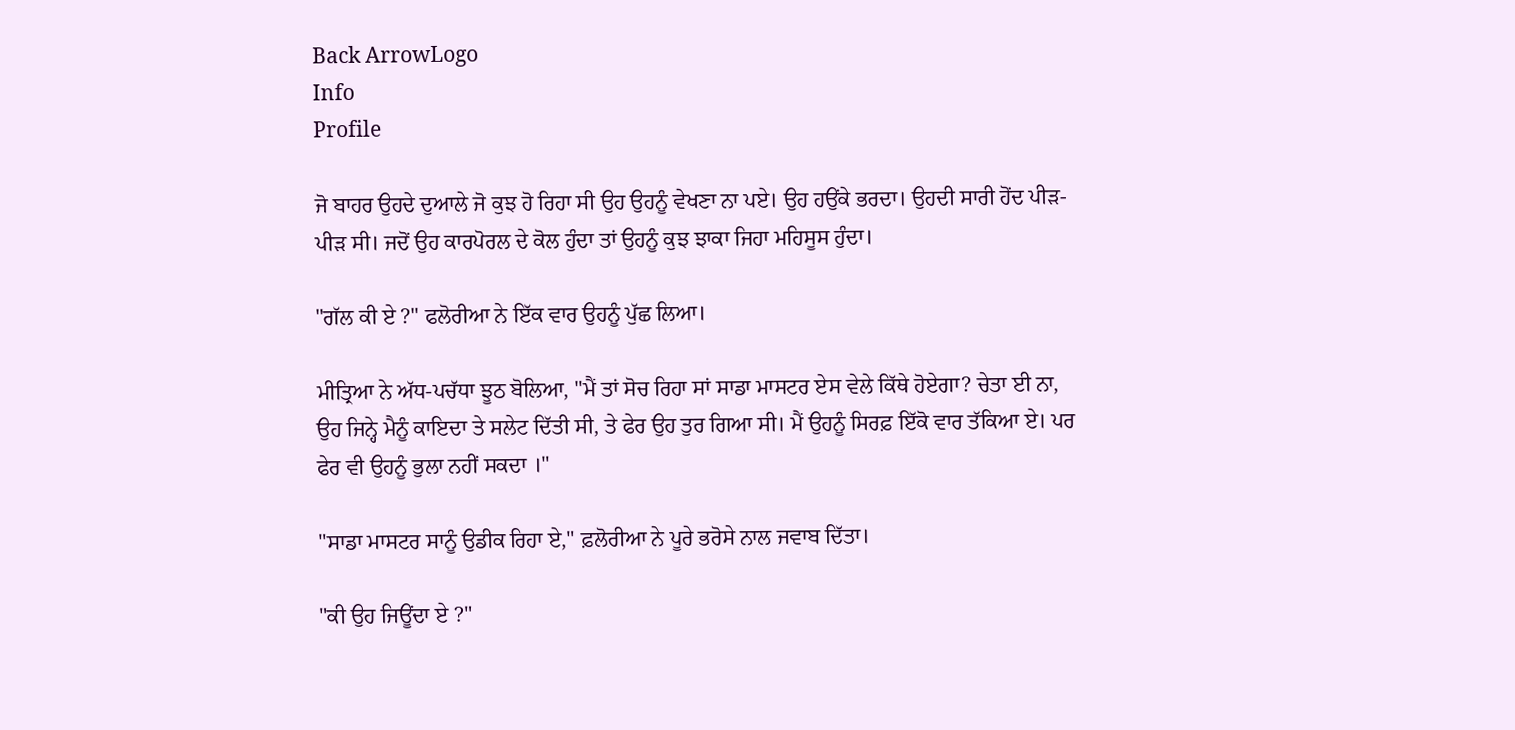Back ArrowLogo
Info
Profile

ਜੋ ਬਾਹਰ ਉਹਦੇ ਦੁਆਲੇ ਜੋ ਕੁਝ ਹੋ ਰਿਹਾ ਸੀ ਉਹ ਉਹਨੂੰ ਵੇਖਣਾ ਨਾ ਪਏ। ਉਹ ਹਉਂਕੇ ਭਰਦਾ। ਉਹਦੀ ਸਾਰੀ ਹੋਂਦ ਪੀੜ-ਪੀੜ ਸੀ। ਜਦੋਂ ਉਹ ਕਾਰਪੋਰਲ ਦੇ ਕੋਲ ਹੁੰਦਾ ਤਾਂ ਉਹਨੂੰ ਕੁਝ ਝਾਕਾ ਜਿਹਾ ਮਹਿਸੂਸ ਹੁੰਦਾ।

"ਗੱਲ ਕੀ ਏ ?" ਫਲੋਰੀਆ ਨੇ ਇੱਕ ਵਾਰ ਉਹਨੂੰ ਪੁੱਛ ਲਿਆ।

ਮੀਤ੍ਰਿਆ ਨੇ ਅੱਧ-ਪਚੱਧਾ ਝੂਠ ਬੋਲਿਆ, "ਮੈਂ ਤਾਂ ਸੋਚ ਰਿਹਾ ਸਾਂ ਸਾਡਾ ਮਾਸਟਰ ਏਸ ਵੇਲੇ ਕਿੱਥੇ ਹੋਏਗਾ? ਚੇਤਾ ਈ ਨਾ, ਉਹ ਜਿਨ੍ਹੇ ਮੈਨੂੰ ਕਾਇਦਾ ਤੇ ਸਲੇਟ ਦਿੱਤੀ ਸੀ, ਤੇ ਫੇਰ ਉਹ ਤੁਰ ਗਿਆ ਸੀ। ਮੈਂ ਉਹਨੂੰ ਸਿਰਫ਼ ਇੱਕੋ ਵਾਰ ਤੱਕਿਆ ਏ। ਪਰ ਫੇਰ ਵੀ ਉਹਨੂੰ ਭੁਲਾ ਨਹੀਂ ਸਕਦਾ ।"

"ਸਾਡਾ ਮਾਸਟਰ ਸਾਨੂੰ ਉਡੀਕ ਰਿਹਾ ਏ," ਫ਼ਲੋਰੀਆ ਨੇ ਪੂਰੇ ਭਰੋਸੇ ਨਾਲ ਜਵਾਬ ਦਿੱਤਾ।

"ਕੀ ਉਹ ਜਿਊਂਦਾ ਏ ?"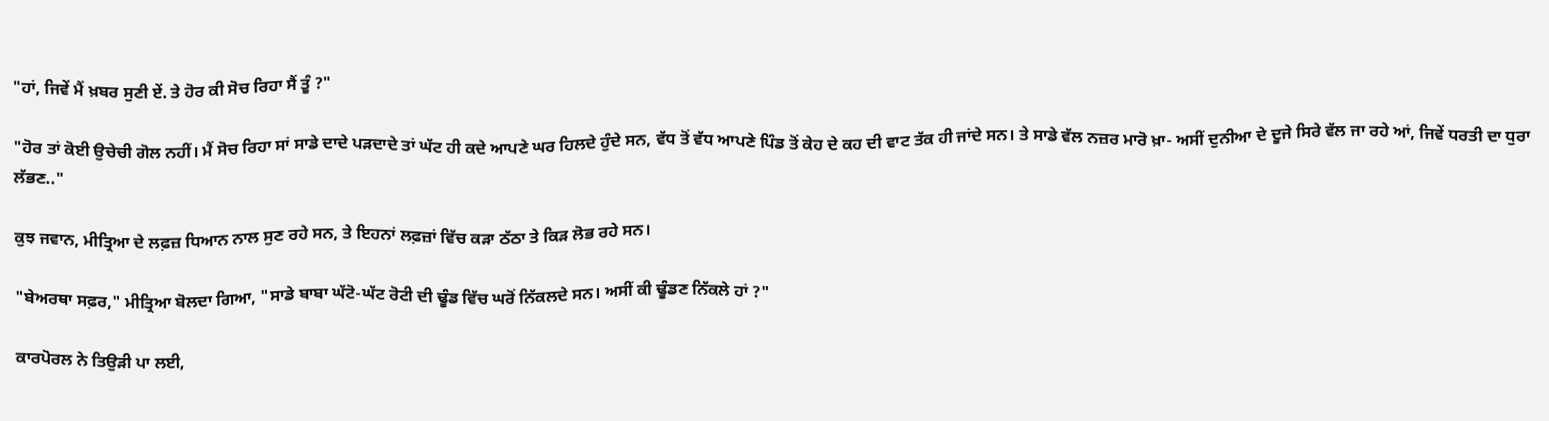"ਹਾਂ, ਜਿਵੇਂ ਮੈਂ ਖ਼ਬਰ ਸੁਣੀ ਏਂ. ਤੇ ਹੋਰ ਕੀ ਸੋਚ ਰਿਹਾ ਸੈਂ ਤੂੰ ?"

"ਹੋਰ ਤਾਂ ਕੋਈ ਉਚੇਚੀ ਗੋਲ ਨਹੀਂ। ਮੈਂ ਸੋਚ ਰਿਹਾ ਸਾਂ ਸਾਡੇ ਦਾਦੇ ਪੜਦਾਦੇ ਤਾਂ ਘੱਟ ਹੀ ਕਦੇ ਆਪਣੇ ਘਰ ਹਿਲਦੇ ਹੁੰਦੇ ਸਨ, ਵੱਧ ਤੋਂ ਵੱਧ ਆਪਣੇ ਪਿੰਡ ਤੋਂ ਕੇਹ ਦੇ ਕਹ ਦੀ ਵਾਟ ਤੱਕ ਹੀ ਜਾਂਦੇ ਸਨ। ਤੇ ਸਾਡੇ ਵੱਲ ਨਜ਼ਰ ਮਾਰੋ ਖ਼ਾ- ਅਸੀਂ ਦੁਨੀਆ ਦੇ ਦੂਜੇ ਸਿਰੇ ਵੱਲ ਜਾ ਰਹੇ ਆਂ, ਜਿਵੇਂ ਧਰਤੀ ਦਾ ਧੁਰਾ ਲੱਭਣ.."

ਕੁਝ ਜਵਾਨ, ਮੀਤ੍ਰਿਆ ਦੇ ਲਫ਼ਜ਼ ਧਿਆਨ ਨਾਲ ਸੁਣ ਰਹੇ ਸਨ, ਤੇ ਇਹਨਾਂ ਲਫ਼ਜ਼ਾਂ ਵਿੱਚ ਕੜਾ ਠੱਠਾ ਤੇ ਕਿੜ ਲੋਭ ਰਹੇ ਸਨ।

"ਬੇਅਰਥਾ ਸਫ਼ਰ," ਮੀਤ੍ਰਿਆ ਬੋਲਦਾ ਗਿਆ, "ਸਾਡੇ ਬਾਬਾ ਘੱਟੋ-ਘੱਟ ਰੋਟੀ ਦੀ ਢੂੰਡ ਵਿੱਚ ਘਰੋਂ ਨਿੱਕਲਦੇ ਸਨ। ਅਸੀਂ ਕੀ ਢੂੰਡਣ ਨਿੱਕਲੇ ਹਾਂ ?"

ਕਾਰਪੋਰਲ ਨੇ ਤਿਉੜੀ ਪਾ ਲਈ,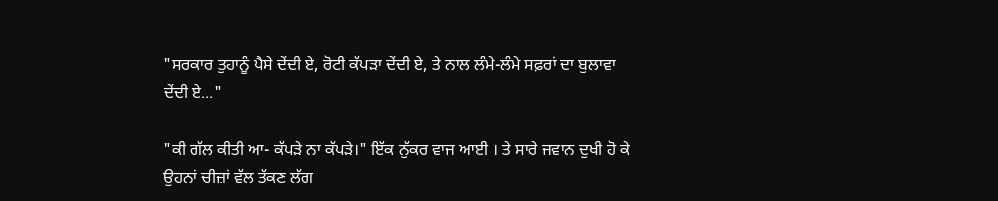"ਸਰਕਾਰ ਤੁਹਾਨੂੰ ਪੈਸੇ ਦੇਂਦੀ ਏ, ਰੋਟੀ ਕੱਪੜਾ ਦੇਂਦੀ ਏ, ਤੇ ਨਾਲ ਲੰਮੇ-ਲੰਮੇ ਸਫ਼ਰਾਂ ਦਾ ਬੁਲਾਵਾ ਦੇਂਦੀ ਏ..."

"ਕੀ ਗੱਲ ਕੀਤੀ ਆ- ਕੱਪੜੇ ਨਾ ਕੱਪੜੇ।" ਇੱਕ ਨੁੱਕਰ ਵਾਜ ਆਈ । ਤੇ ਸਾਰੇ ਜਵਾਨ ਦੁਖੀ ਹੋ ਕੇ ਉਹਨਾਂ ਚੀਜ਼ਾਂ ਵੱਲ ਤੱਕਣ ਲੱਗ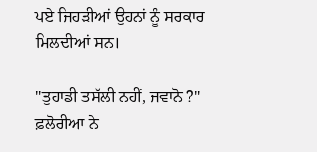ਪਏ ਜਿਹੜੀਆਂ ਉਹਨਾਂ ਨੂੰ ਸਰਕਾਰ ਮਿਲਦੀਆਂ ਸਨ।

"ਤੁਹਾਡੀ ਤਸੱਲੀ ਨਹੀਂ, ਜਵਾਨੋ ?" ਫ਼ਲੋਰੀਆ ਨੇ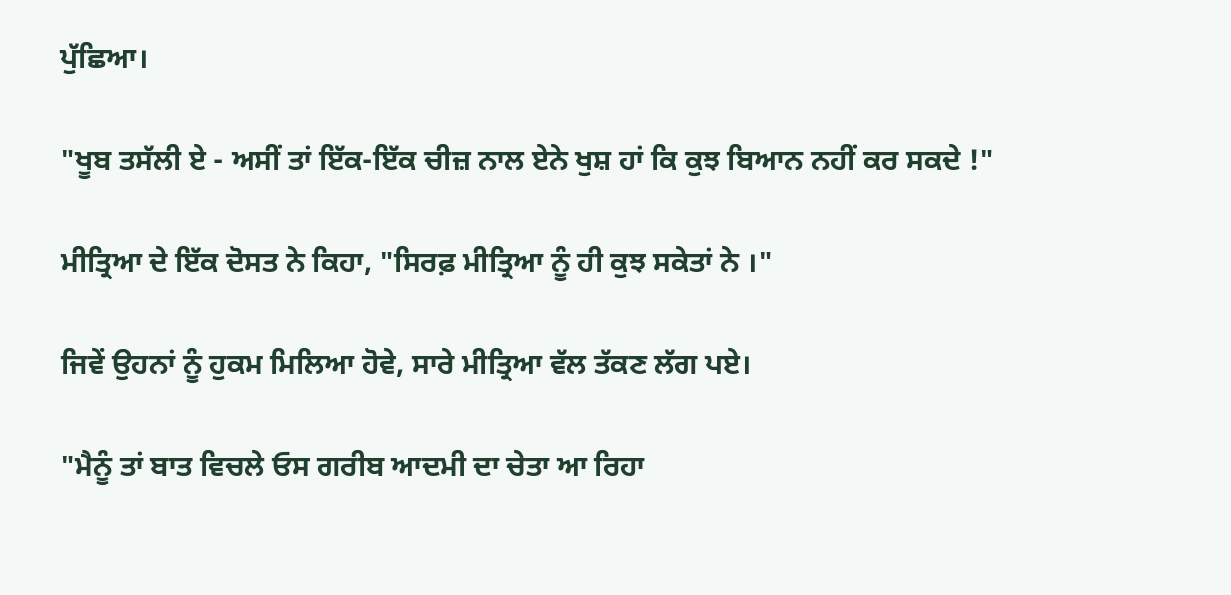ਪੁੱਛਿਆ।

"ਖੂਬ ਤਸੱਲੀ ਏ - ਅਸੀਂ ਤਾਂ ਇੱਕ-ਇੱਕ ਚੀਜ਼ ਨਾਲ ਏਨੇ ਖੁਸ਼ ਹਾਂ ਕਿ ਕੁਝ ਬਿਆਨ ਨਹੀਂ ਕਰ ਸਕਦੇ !"

ਮੀਤ੍ਰਿਆ ਦੇ ਇੱਕ ਦੋਸਤ ਨੇ ਕਿਹਾ, "ਸਿਰਫ਼ ਮੀਤ੍ਰਿਆ ਨੂੰ ਹੀ ਕੁਝ ਸਕੇਤਾਂ ਨੇ ।"

ਜਿਵੇਂ ਉਹਨਾਂ ਨੂੰ ਹੁਕਮ ਮਿਲਿਆ ਹੋਵੇ, ਸਾਰੇ ਮੀਤ੍ਰਿਆ ਵੱਲ ਤੱਕਣ ਲੱਗ ਪਏ।

"ਮੈਨੂੰ ਤਾਂ ਬਾਤ ਵਿਚਲੇ ਓਸ ਗਰੀਬ ਆਦਮੀ ਦਾ ਚੇਤਾ ਆ ਰਿਹਾ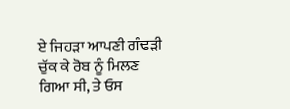ਏ ਜਿਹੜਾ ਆਪਣੀ ਗੰਢੜੀ ਚੁੱਕ ਕੇ ਰੋਬ ਨੂੰ ਮਿਲਣ ਗਿਆ ਸੀ, ਤੇ ਓਸ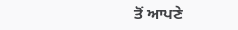ਤੋਂ ਆਪਣੇ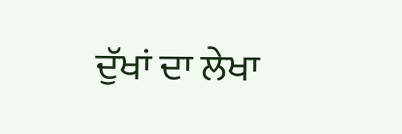ਦੁੱਖਾਂ ਦਾ ਲੇਖਾ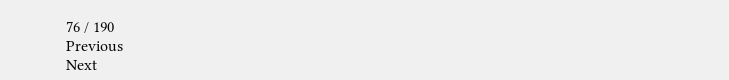76 / 190
Previous
Next